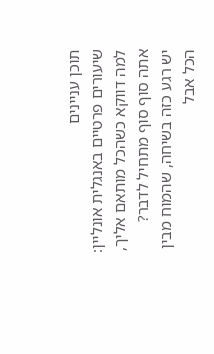תוכן עניינים
שיעורים פרטיים באנגלית אונליין: למה דווקא כשהכל מותאם אליך, אתה סוף סוף מתחיל לדבר?
יש רגע כזה בשיחה, שהמוח מבין הכל אבל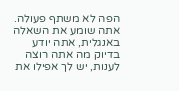הפה לא משתף פעולה. אתה שומע את השאלה באנגלית, אתה יודע בדיוק מה אתה רוצה לענות, יש לך אפילו את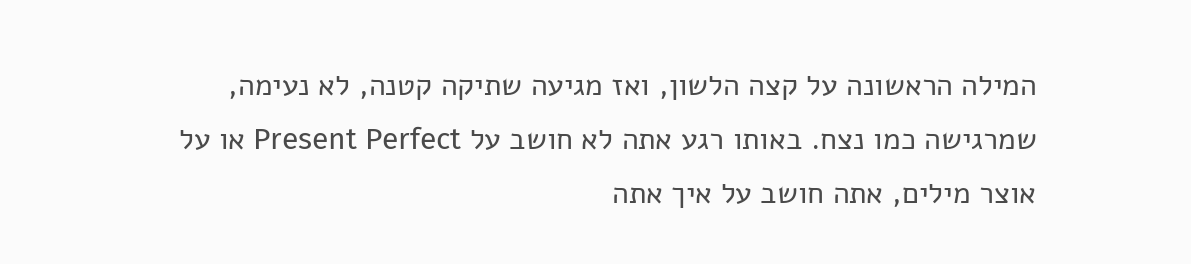המילה הראשונה על קצה הלשון, ואז מגיעה שתיקה קטנה, לא נעימה, שמרגישה כמו נצח. באותו רגע אתה לא חושב על Present Perfect או על אוצר מילים, אתה חושב על איך אתה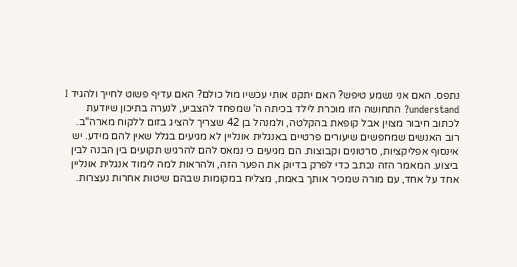נתפס. האם אני נשמע טיפש? האם יתקנו אותי עכשיו מול כולם? האם עדיף פשוט לחייך ולהגיד I understand? התחושה הזו מוכרת לילד בכיתה ה' שמפחד להצביע, לנערה בתיכון שיודעת לכתוב חיבור מצוין אבל קופאת בהקלטה, ולמנהל בן 42 שצריך להציג בזום ללקוח מארה"ב.
רוב האנשים שמחפשים שיעורים פרטיים באנגלית אונליין לא מגיעים בגלל שאין להם מידע. יש אינסוף אפליקציות, סרטונים וקבוצות. הם מגיעים כי נמאס להם להרגיש תקועים בין הבנה לבין ביצוע. המאמר הזה נכתב כדי לפרק בדיוק את הפער הזה, ולהראות למה לימוד אנגלית אונליין אחד על אחד, עם מורה שמכיר אותך באמת, מצליח במקומות שבהם שיטות אחרות נעצרות.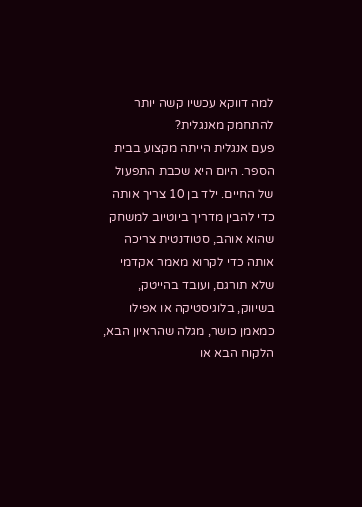למה דווקא עכשיו קשה יותר להתחמק מאנגלית?
פעם אנגלית הייתה מקצוע בבית הספר. היום היא שכבת התפעול של החיים. ילד בן 10 צריך אותה כדי להבין מדריך ביוטיוב למשחק שהוא אוהב, סטודנטית צריכה אותה כדי לקרוא מאמר אקדמי שלא תורגם, ועובד בהייטק, בשיווק, בלוגיסטיקה או אפילו כמאמן כושר, מגלה שהראיון הבא, הלקוח הבא או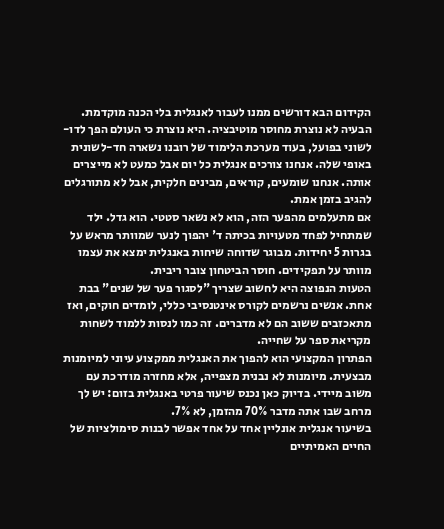הקידום הבא דורשים ממנו לעבור לאנגלית בלי הכנה מוקדמת.
הבעיה לא נוצרת מחוסר מוטיבציה. היא נוצרת כי העולם הפך לדו-לשוני בפועל, בעוד מערכת הלימוד של רובנו נשארה חד-לשונית באופי שלה. אנחנו צורכים אנגלית כל יום אבל כמעט לא מייצרים אותה. אנחנו שומעים, קוראים, מבינים חלקית, אבל לא מתורגלים להגיב בזמן אמת.
אם מתעלמים מהפער הזה, הוא לא נשאר סטטי. הוא גדל. ילד שמתחיל לפחד מטעויות בכיתה ד' יהפוך לנער שמוותר מראש על בגרות 5 יחידות. מבוגר שדוחה שיחות באנגלית ימצא את עצמו מוותר על תפקידים. חוסר הביטחון צובר ריבית.
הטעות הנפוצה היא לחשוב שצריך "לסגור פער של שנים" בבת אחת. אנשים נרשמים לקורס אינטנסיבי כללי, לומדים חוקים, ואז מתאכזבים ששוב הם לא מדברים. זה כמו לנסות ללמוד לשחות מקריאת ספר על שחייה.
הפתרון המקצועי הוא להפוך את האנגלית ממקצוע עיוני למיומנות מבצעית. מיומנות לא נבנית מצפייה, אלא מחזרה מודרכת עם משוב מיידי. בדיוק כאן נכנס שיעור פרטי באנגלית בזום: יש לך מרחב שבו אתה מדבר 70% מהזמן, לא 7%.
בשיעור אנגלית אונליין אחד על אחד אפשר לבנות סימולציות של החיים האמיתיים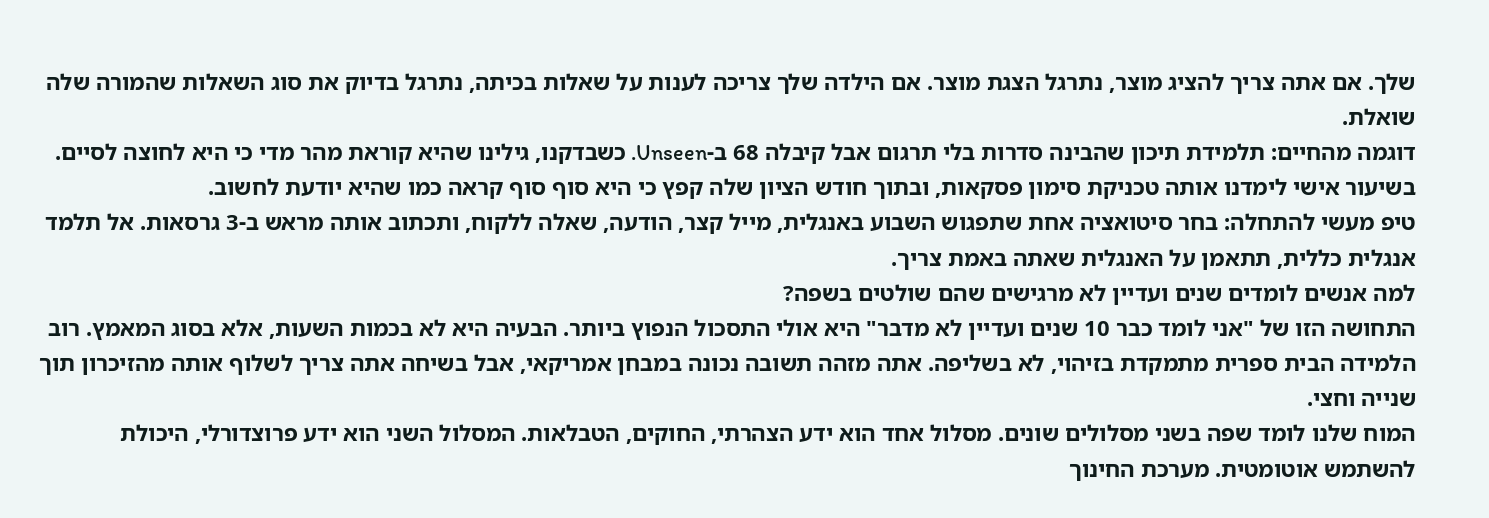שלך. אם אתה צריך להציג מוצר, נתרגל הצגת מוצר. אם הילדה שלך צריכה לענות על שאלות בכיתה, נתרגל בדיוק את סוג השאלות שהמורה שלה שואלת.
דוגמה מהחיים: תלמידת תיכון שהבינה סדרות בלי תרגום אבל קיבלה 68 ב-Unseen. כשבדקנו, גילינו שהיא קוראת מהר מדי כי היא לחוצה לסיים. בשיעור אישי לימדנו אותה טכניקת סימון פסקאות, ובתוך חודש הציון שלה קפץ כי היא סוף סוף קראה כמו שהיא יודעת לחשוב.
טיפ מעשי להתחלה: בחר סיטואציה אחת שתפגוש השבוע באנגלית, מייל קצר, הודעה, שאלה ללקוח, ותכתוב אותה מראש ב-3 גרסאות. אל תלמד אנגלית כללית, תתאמן על האנגלית שאתה באמת צריך.
למה אנשים לומדים שנים ועדיין לא מרגישים שהם שולטים בשפה?
התחושה הזו של "אני לומד כבר 10 שנים ועדיין לא מדבר" היא אולי התסכול הנפוץ ביותר. הבעיה היא לא בכמות השעות, אלא בסוג המאמץ. רוב הלמידה הבית ספרית מתמקדת בזיהוי, לא בשליפה. אתה מזהה תשובה נכונה במבחן אמריקאי, אבל בשיחה אתה צריך לשלוף אותה מהזיכרון תוך שנייה וחצי.
המוח שלנו לומד שפה בשני מסלולים שונים. מסלול אחד הוא ידע הצהרתי, החוקים, הטבלאות. המסלול השני הוא ידע פרוצדורלי, היכולת להשתמש אוטומטית. מערכת החינוך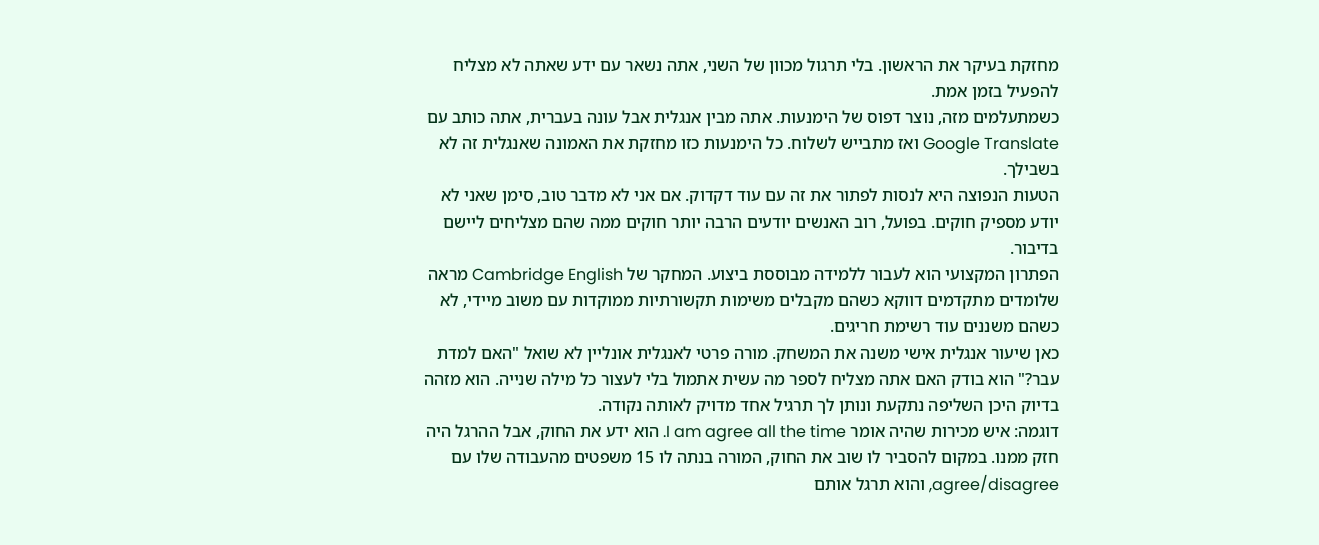מחזקת בעיקר את הראשון. בלי תרגול מכוון של השני, אתה נשאר עם ידע שאתה לא מצליח להפעיל בזמן אמת.
כשמתעלמים מזה, נוצר דפוס של הימנעות. אתה מבין אנגלית אבל עונה בעברית, אתה כותב עם Google Translate ואז מתבייש לשלוח. כל הימנעות כזו מחזקת את האמונה שאנגלית זה לא בשבילך.
הטעות הנפוצה היא לנסות לפתור את זה עם עוד דקדוק. אם אני לא מדבר טוב, סימן שאני לא יודע מספיק חוקים. בפועל, רוב האנשים יודעים הרבה יותר חוקים ממה שהם מצליחים ליישם בדיבור.
הפתרון המקצועי הוא לעבור ללמידה מבוססת ביצוע. המחקר של Cambridge English מראה שלומדים מתקדמים דווקא כשהם מקבלים משימות תקשורתיות ממוקדות עם משוב מיידי, לא כשהם משננים עוד רשימת חריגים.
כאן שיעור אנגלית אישי משנה את המשחק. מורה פרטי לאנגלית אונליין לא שואל "האם למדת עבר?" הוא בודק האם אתה מצליח לספר מה עשית אתמול בלי לעצור כל מילה שנייה. הוא מזהה בדיוק היכן השליפה נתקעת ונותן לך תרגיל אחד מדויק לאותה נקודה.
דוגמה: איש מכירות שהיה אומר I am agree all the time. הוא ידע את החוק, אבל ההרגל היה חזק ממנו. במקום להסביר לו שוב את החוק, המורה בנתה לו 15 משפטים מהעבודה שלו עם agree/disagree, והוא תרגל אותם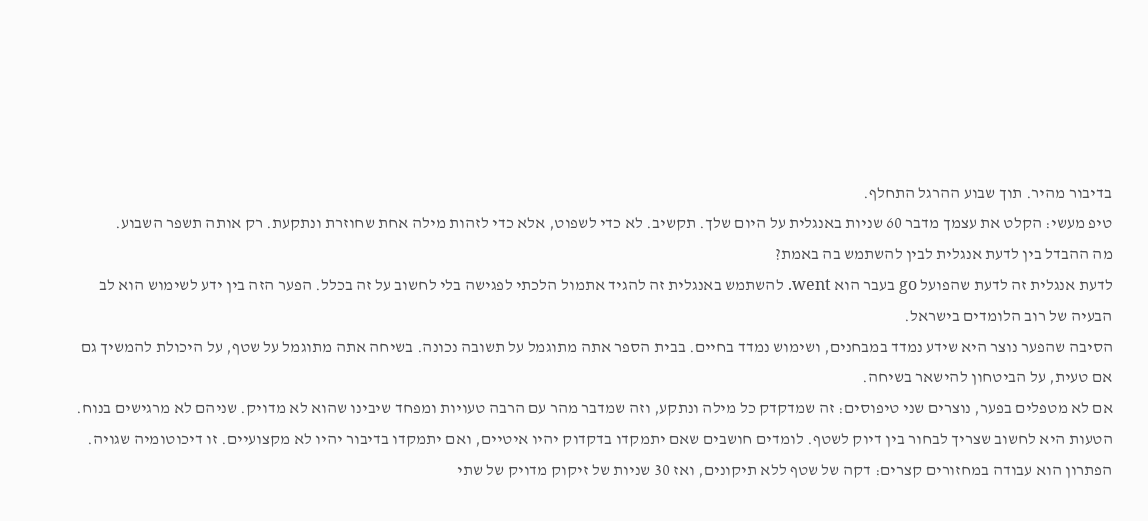בדיבור מהיר. תוך שבוע ההרגל התחלף.
טיפ מעשי: הקלט את עצמך מדבר 60 שניות באנגלית על היום שלך. תקשיב. לא כדי לשפוט, אלא כדי לזהות מילה אחת שחוזרת ונתקעת. רק אותה תשפר השבוע.
מה ההבדל בין לדעת אנגלית לבין להשתמש בה באמת?
לדעת אנגלית זה לדעת שהפועל go בעבר הוא went. להשתמש באנגלית זה להגיד אתמול הלכתי לפגישה בלי לחשוב על זה בכלל. הפער הזה בין ידע לשימוש הוא לב הבעיה של רוב הלומדים בישראל.
הסיבה שהפער נוצר היא שידע נמדד במבחנים, ושימוש נמדד בחיים. בבית הספר אתה מתוגמל על תשובה נכונה. בשיחה אתה מתוגמל על שטף, על היכולת להמשיך גם אם טעית, על הביטחון להישאר בשיחה.
אם לא מטפלים בפער, נוצרים שני טיפוסים: זה שמדקדק כל מילה ונתקע, וזה שמדבר מהר עם הרבה טעויות ומפחד שיבינו שהוא לא מדויק. שניהם לא מרגישים בנוח.
הטעות היא לחשוב שצריך לבחור בין דיוק לשטף. לומדים חושבים שאם יתמקדו בדקדוק יהיו איטיים, ואם יתמקדו בדיבור יהיו לא מקצועיים. זו דיכוטומיה שגויה.
הפתרון הוא עבודה במחזורים קצרים: דקה של שטף ללא תיקונים, ואז 30 שניות של זיקוק מדויק של שתי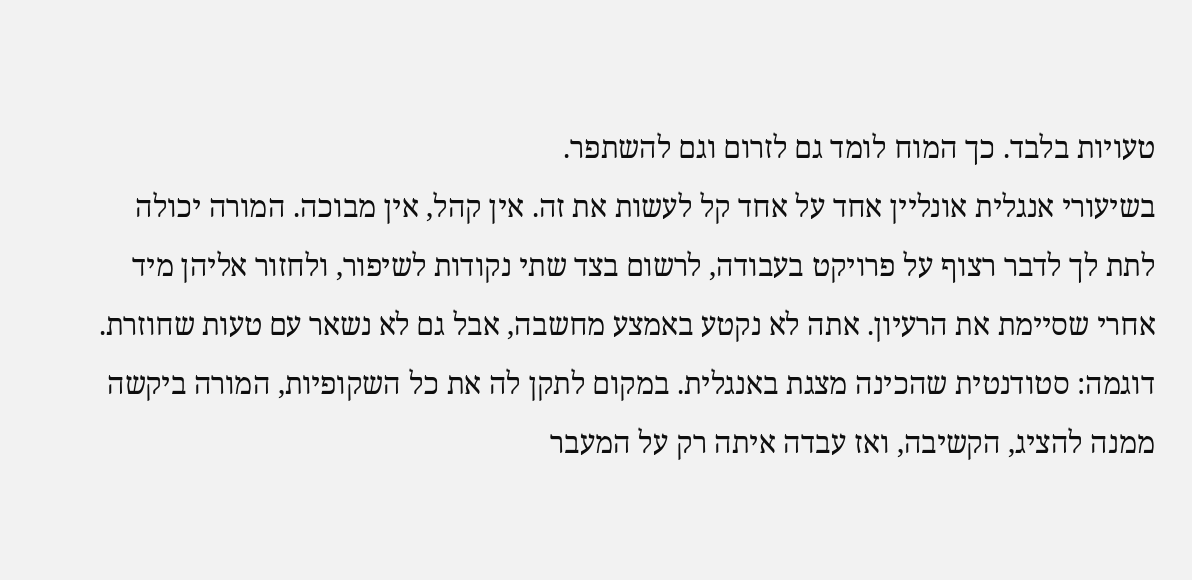טעויות בלבד. כך המוח לומד גם לזרום וגם להשתפר.
בשיעורי אנגלית אונליין אחד על אחד קל לעשות את זה. אין קהל, אין מבוכה. המורה יכולה לתת לך לדבר רצוף על פרויקט בעבודה, לרשום בצד שתי נקודות לשיפור, ולחזור אליהן מיד אחרי שסיימת את הרעיון. אתה לא נקטע באמצע מחשבה, אבל גם לא נשאר עם טעות שחוזרת.
דוגמה: סטודנטית שהכינה מצגת באנגלית. במקום לתקן לה את כל השקופיות, המורה ביקשה ממנה להציג, הקשיבה, ואז עבדה איתה רק על המעבר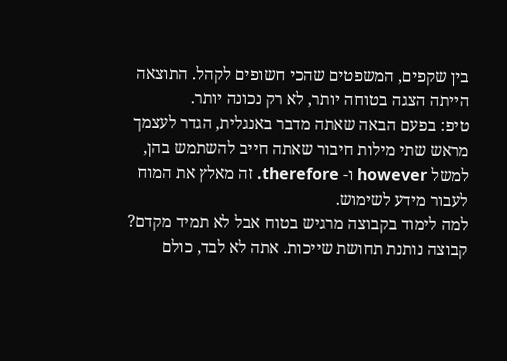בין שקפים, המשפטים שהכי חשופים לקהל. התוצאה הייתה הצגה בטוחה יותר, לא רק נכונה יותר.
טיפ: בפעם הבאה שאתה מדבר באנגלית, הגדר לעצמך מראש שתי מילות חיבור שאתה חייב להשתמש בהן, למשל however ו- therefore. זה מאלץ את המוח לעבור מידע לשימוש.
למה לימוד בקבוצה מרגיש בטוח אבל לא תמיד מקדם?
קבוצה נותנת תחושת שייכות. אתה לא לבד, כולם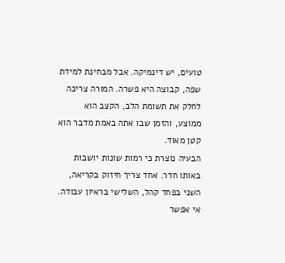טועים, יש דינמיקה. אבל מבחינת למידת שפה, קבוצה היא פשרה. המורה צריכה לחלק את תשומת הלב, הקצב הוא ממוצע, והזמן שבו אתה באמת מדבר הוא קטן מאוד.
הבעיה נוצרת כי רמות שונות יושבות באותו חדר. אחד צריך חיזוק בקריאה, השני בפחד קהל, השלישי בראיון עבודה. אי אפשר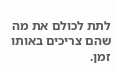לתת לכולם את מה שהם צריכים באותו זמן.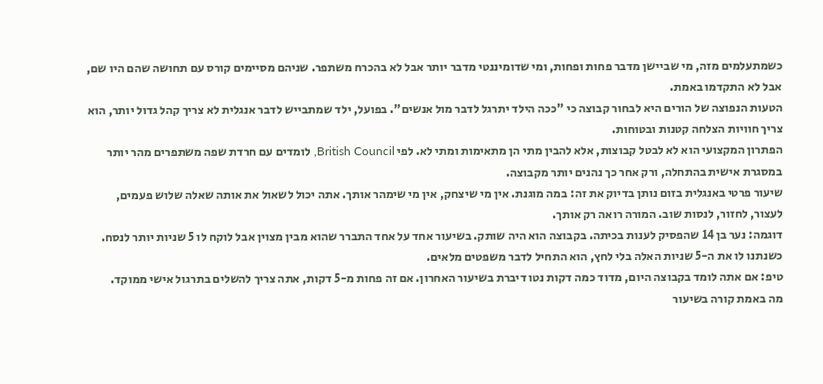כשמתעלמים מזה, מי שביישן מדבר פחות ופחות, ומי שדומיננטי מדבר יותר אבל לא בהכרח משתפר. שניהם מסיימים קורס עם תחושה שהם היו שם, אבל לא התקדמו באמת.
הטעות הנפוצה של הורים היא לבחור קבוצה כי "ככה הילד יתרגל לדבר מול אנשים". בפועל, ילד שמתבייש לדבר אנגלית לא צריך קהל גדול יותר, הוא צריך חוויות הצלחה קטנות ובטוחות.
הפתרון המקצועי הוא לא לבטל קבוצות, אלא להבין מתי הן מתאימות ומתי לא. לפי British Council, לומדים עם חרדת שפה משתפרים מהר יותר במסגרת אישית בהתחלה, ורק אחר כך נהנים יותר מקבוצה.
שיעור פרטי באנגלית בזום נותן בדיוק את זה: במה מוגנת. אין מי שיצחק, אין מי שימהר אותך. אתה יכול לשאול את אותה שאלה שלוש פעמים, לעצור, לחזור, לנסות שוב. המורה רואה רק אותך.
דוגמה: נער בן 14 שהפסיק לענות בכיתה. בקבוצה הוא היה שותק. בשיעור אחד על אחד התברר שהוא מבין מצוין אבל לוקח לו 5 שניות יותר לנסח. כשנתנו לו את ה-5 שניות האלה בלי לחץ, הוא התחיל לדבר משפטים מלאים.
טיפ: אם אתה לומד בקבוצה היום, מדוד כמה דקות נטו דיברת בשיעור האחרון. אם זה פחות מ-5 דקות, אתה צריך להשלים בתרגול אישי ממוקד.
מה באמת קורה בשיעור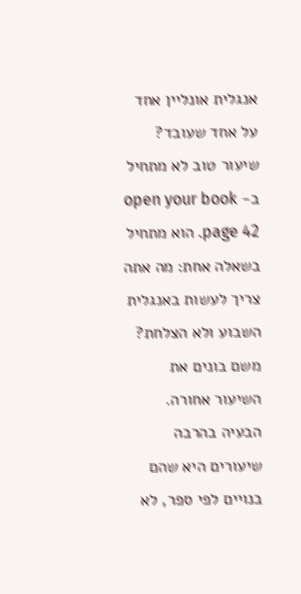אנגלית אונליין אחד על אחד שעובד?
שיעור טוב לא מתחיל ב- open your book page 42. הוא מתחיל בשאלה אחת: מה אתה צריך לעשות באנגלית השבוע ולא הצלחת? משם בונים את השיעור אחורה.
הבעיה בהרבה שיעורים היא שהם בנויים לפי ספר, לא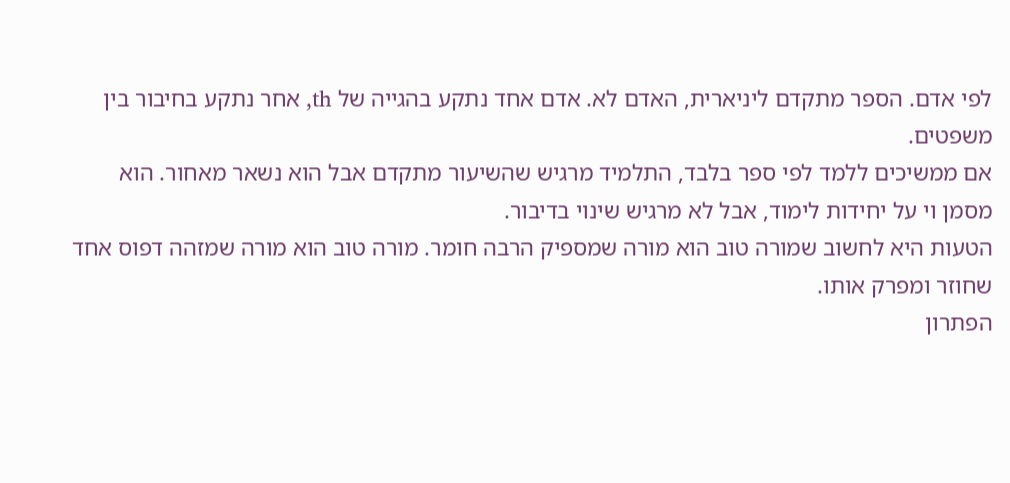לפי אדם. הספר מתקדם ליניארית, האדם לא. אדם אחד נתקע בהגייה של th, אחר נתקע בחיבור בין משפטים.
אם ממשיכים ללמד לפי ספר בלבד, התלמיד מרגיש שהשיעור מתקדם אבל הוא נשאר מאחור. הוא מסמן וי על יחידות לימוד, אבל לא מרגיש שינוי בדיבור.
הטעות היא לחשוב שמורה טוב הוא מורה שמספיק הרבה חומר. מורה טוב הוא מורה שמזהה דפוס אחד שחוזר ומפרק אותו.
הפתרון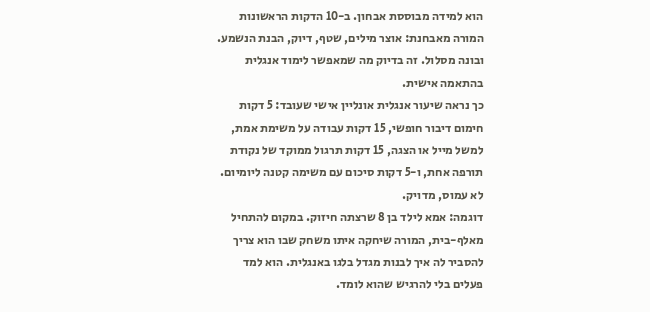הוא למידה מבוססת אבחון. ב-10 הדקות הראשונות המורה מאבחנת: אוצר מילים, שטף, דיוק, הבנת הנשמע. ובונה מסלול. זה בדיוק מה שמאפשר לימוד אנגלית בהתאמה אישית.
כך נראה שיעור אנגלית אונליין אישי שעובד: 5 דקות חימום דיבור חופשי, 15 דקות עבודה על משימת אמת, למשל מייל או הצגה, 15 דקות תרגול ממוקד של נקודת תורפה אחת, ו-5 דקות סיכום עם משימה קטנה ליומיום. לא עמוס, מדויק.
דוגמה: אמא לילד בן 8 שרצתה חיזוק. במקום להתחיל מאלף-בית, המורה שיחקה איתו משחק שבו הוא צריך להסביר לה איך לבנות מגדל בלגו באנגלית. הוא למד פעלים בלי להרגיש שהוא לומד.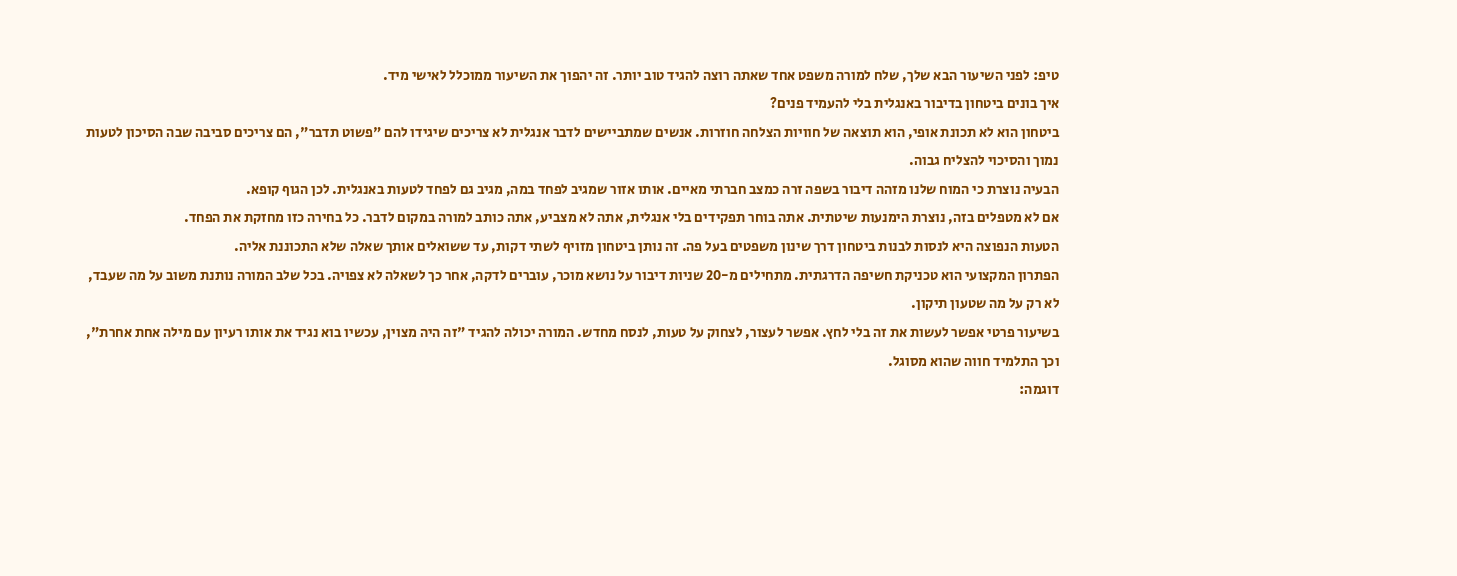טיפ: לפני השיעור הבא שלך, שלח למורה משפט אחד שאתה רוצה להגיד טוב יותר. זה יהפוך את השיעור ממוכלל לאישי מיד.
איך בונים ביטחון בדיבור באנגלית בלי להעמיד פנים?
ביטחון הוא לא תכונת אופי, הוא תוצאה של חוויות הצלחה חוזרות. אנשים שמתביישים לדבר אנגלית לא צריכים שיגידו להם "פשוט תדבר", הם צריכים סביבה שבה הסיכון לטעות נמוך והסיכוי להצליח גבוה.
הבעיה נוצרת כי המוח שלנו מזהה דיבור בשפה זרה כמצב חברתי מאיים. אותו אזור שמגיב לפחד במה, מגיב גם לפחד לטעות באנגלית. לכן הגוף קופא.
אם לא מטפלים בזה, נוצרת הימנעות שיטתית. אתה בוחר תפקידים בלי אנגלית, אתה לא מצביע, אתה כותב למורה במקום לדבר. כל בחירה כזו מחזקת את הפחד.
הטעות הנפוצה היא לנסות לבנות ביטחון דרך שינון משפטים בעל פה. זה נותן ביטחון מזויף לשתי דקות, עד ששואלים אותך שאלה שלא התכוננת אליה.
הפתרון המקצועי הוא טכניקת חשיפה הדרגתית. מתחילים מ-20 שניות דיבור על נושא מוכר, עוברים לדקה, אחר כך לשאלה לא צפויה. בכל שלב המורה נותנת משוב על מה שעבד, לא רק על מה שטעון תיקון.
בשיעור פרטי אפשר לעשות את זה בלי לחץ. אפשר לעצור, לצחוק על טעות, לנסח מחדש. המורה יכולה להגיד "זה היה מצוין, עכשיו בוא נגיד את אותו רעיון עם מילה אחת אחרת", וכך התלמיד חווה שהוא מסוגל.
דוגמה: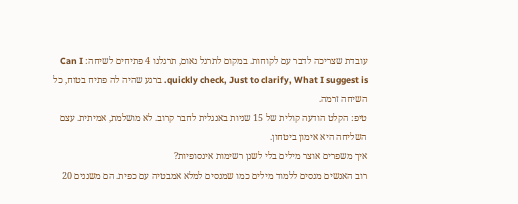עובדת שצריכה לדבר עם לקוחות. במקום לתרגל נאום, תרגלנו 4 פתיחים לשיחה: Can I quickly check, Just to clarify, What I suggest is. ברגע שהיה לה פתיח בטוח, כל השיחה זרמה.
טיפ: הקלט הודעה קולית של 15 שניות באנגלית לחבר קרוב. לא מושלמת, אמיתית. עצם השליחה היא אימון ביטחון.
איך משפרים אוצר מילים בלי לשנן רשימות אינסופיות?
רוב האנשים מנסים ללמוד מילים כמו שמנסים למלא אמבטיה עם כפית. הם משננים 20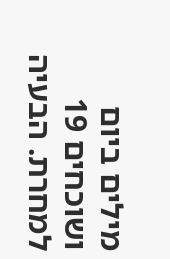מילים ביום ושוכחים 19 למחרת. הבעיה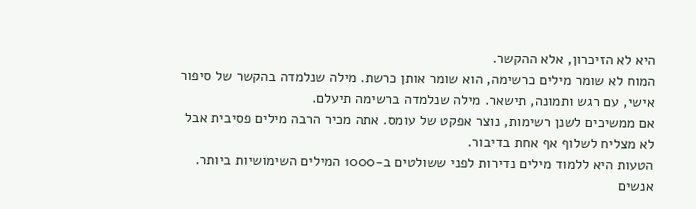היא לא הזיכרון, אלא ההקשר.
המוח לא שומר מילים כרשימה, הוא שומר אותן כרשת. מילה שנלמדה בהקשר של סיפור אישי, עם רגש ותמונה, תישאר. מילה שנלמדה ברשימה תיעלם.
אם ממשיכים לשנן רשימות, נוצר אפקט של עומס. אתה מכיר הרבה מילים פסיבית אבל לא מצליח לשלוף אף אחת בדיבור.
הטעות היא ללמוד מילים נדירות לפני ששולטים ב-1000 המילים השימושיות ביותר. אנשים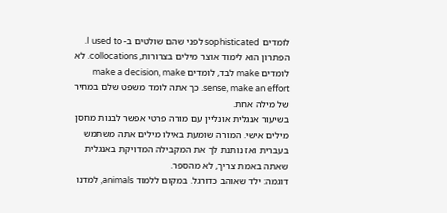לומדים sophisticated לפני שהם שולטים ב- I used to.
הפתרון הוא לימוד אוצר מילים בצרורות, collocations. לא לומדים make לבד, לומדים make a decision, make sense, make an effort. כך אתה לומד משפט שלם במחיר של מילה אחת.
בשיעור אנגלית אונליין עם מורה פרטי אפשר לבנות מחסן מילים אישי. המורה שומעת באילו מילים אתה משתמש בעברית ואז נותנת לך את המקבילה המדויקת באנגלית שאתה באמת צריך, לא מהספר.
דוגמה: ילד שאוהב כדורגל. במקום ללמוד animals, למדנו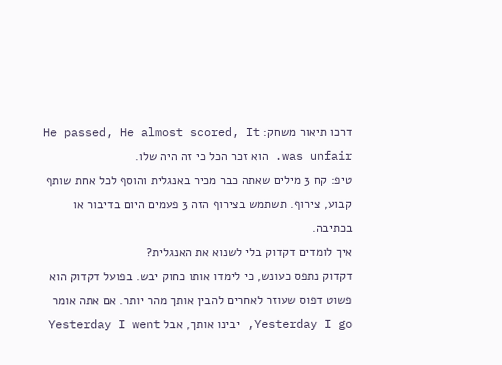דרכו תיאור משחק: He passed, He almost scored, It was unfair. הוא זכר הכל כי זה היה שלו.
טיפ: קח 3 מילים שאתה כבר מכיר באנגלית והוסף לכל אחת שותף קבוע, צירוף. תשתמש בצירוף הזה 3 פעמים היום בדיבור או בכתיבה.
איך לומדים דקדוק בלי לשנוא את האנגלית?
דקדוק נתפס כעונש, כי לימדו אותו כחוק יבש. בפועל דקדוק הוא פשוט דפוס שעוזר לאחרים להבין אותך מהר יותר. אם אתה אומר Yesterday I go, יבינו אותך, אבל Yesterday I went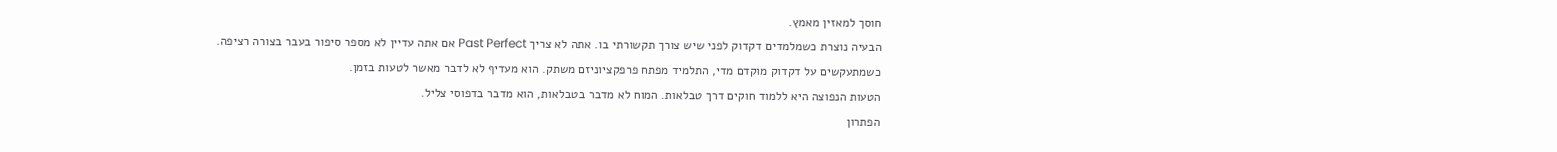חוסך למאזין מאמץ.
הבעיה נוצרת כשמלמדים דקדוק לפני שיש צורך תקשורתי בו. אתה לא צריך Past Perfect אם אתה עדיין לא מספר סיפור בעבר בצורה רציפה.
כשמתעקשים על דקדוק מוקדם מדי, התלמיד מפתח פרפקציוניזם משתק. הוא מעדיף לא לדבר מאשר לטעות בזמן.
הטעות הנפוצה היא ללמוד חוקים דרך טבלאות. המוח לא מדבר בטבלאות, הוא מדבר בדפוסי צליל.
הפתרון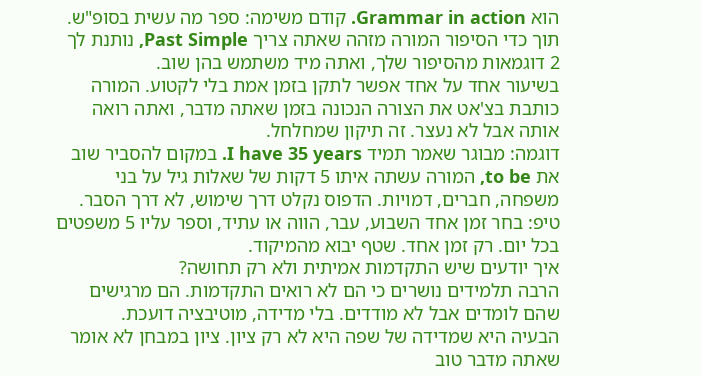הוא Grammar in action. קודם משימה: ספר מה עשית בסופ"ש. תוך כדי הסיפור המורה מזהה שאתה צריך Past Simple, נותנת לך 2 דוגמאות מהסיפור שלך, ואתה מיד משתמש בהן שוב.
בשיעור אחד על אחד אפשר לתקן בזמן אמת בלי לקטוע. המורה כותבת בצ'אט את הצורה הנכונה בזמן שאתה מדבר, ואתה רואה אותה אבל לא נעצר. זה תיקון שמחלחל.
דוגמה: מבוגר שאמר תמיד I have 35 years. במקום להסביר שוב את to be, המורה עשתה איתו 5 דקות של שאלות גיל על בני משפחה, חברים, דמויות. הדפוס נקלט דרך שימוש, לא דרך הסבר.
טיפ: בחר זמן אחד השבוע, עבר, הווה או עתיד, וספר עליו 5 משפטים בכל יום. רק זמן אחד. שטף יבוא מהמיקוד.
איך יודעים שיש התקדמות אמיתית ולא רק תחושה?
הרבה תלמידים נושרים כי הם לא רואים התקדמות. הם מרגישים שהם לומדים אבל לא מודדים. בלי מדידה, מוטיבציה דועכת.
הבעיה היא שמדידה של שפה היא לא רק ציון. ציון במבחן לא אומר שאתה מדבר טוב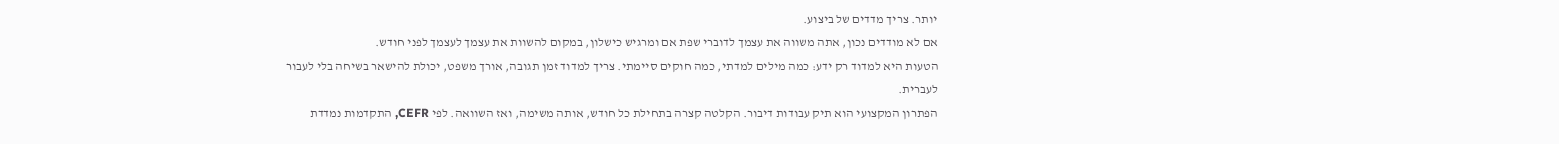יותר. צריך מדדים של ביצוע.
אם לא מודדים נכון, אתה משווה את עצמך לדוברי שפת אם ומרגיש כישלון, במקום להשוות את עצמך לעצמך לפני חודש.
הטעות היא למדוד רק ידע: כמה מילים למדתי, כמה חוקים סיימתי. צריך למדוד זמן תגובה, אורך משפט, יכולת להישאר בשיחה בלי לעבור לעברית.
הפתרון המקצועי הוא תיק עבודות דיבור. הקלטה קצרה בתחילת כל חודש, אותה משימה, ואז השוואה. לפי CEFR, התקדמות נמדדת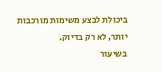ביכולת לבצע משימות מורכבות יותר, לא רק בדיוק.
בשיעור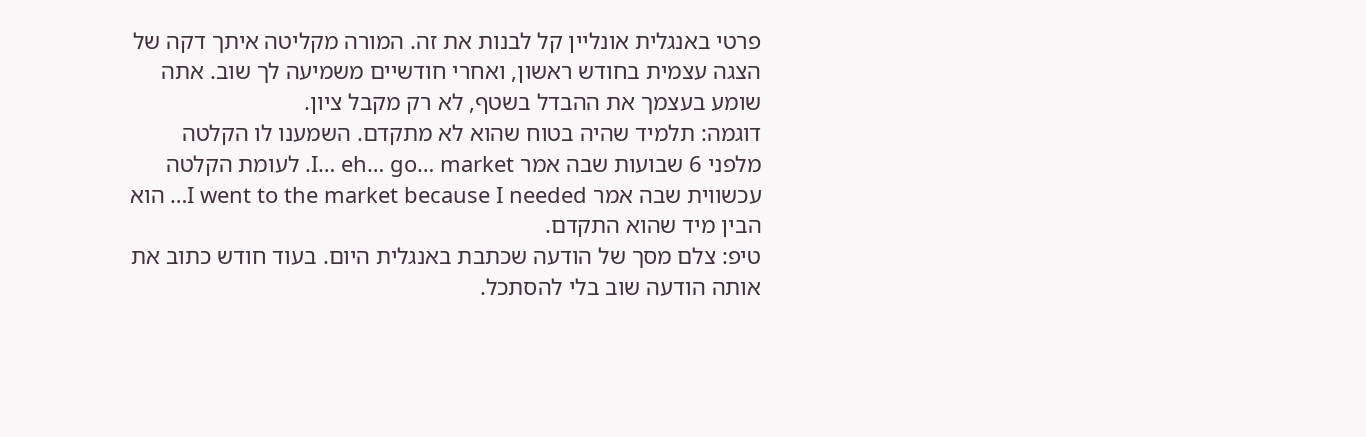פרטי באנגלית אונליין קל לבנות את זה. המורה מקליטה איתך דקה של הצגה עצמית בחודש ראשון, ואחרי חודשיים משמיעה לך שוב. אתה שומע בעצמך את ההבדל בשטף, לא רק מקבל ציון.
דוגמה: תלמיד שהיה בטוח שהוא לא מתקדם. השמענו לו הקלטה מלפני 6 שבועות שבה אמר I… eh… go… market. לעומת הקלטה עכשווית שבה אמר I went to the market because I needed… הוא הבין מיד שהוא התקדם.
טיפ: צלם מסך של הודעה שכתבת באנגלית היום. בעוד חודש כתוב את אותה הודעה שוב בלי להסתכל.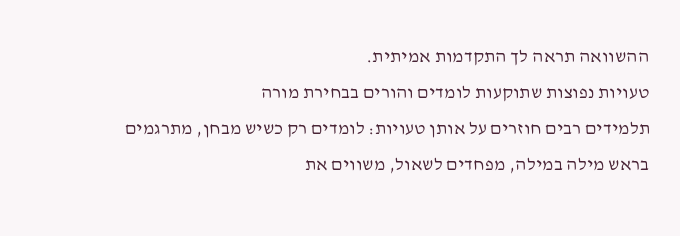ההשוואה תראה לך התקדמות אמיתית.
טעויות נפוצות שתוקעות לומדים והורים בבחירת מורה
תלמידים רבים חוזרים על אותן טעויות: לומדים רק כשיש מבחן, מתרגמים בראש מילה במילה, מפחדים לשאול, משווים את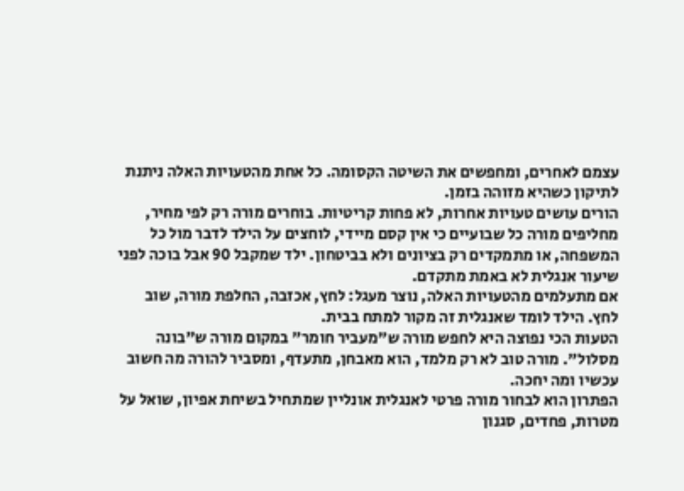עצמם לאחרים, ומחפשים את השיטה הקסומה. כל אחת מהטעויות האלה ניתנת לתיקון כשהיא מזוהה בזמן.
הורים עושים טעויות אחרות, לא פחות קריטיות. בוחרים מורה רק לפי מחיר, מחליפים מורה כל שבועיים כי אין קסם מיידי, לוחצים על הילד לדבר מול כל המשפחה, או מתמקדים רק בציונים ולא בביטחון. ילד שמקבל 90 אבל בוכה לפני שיעור אנגלית לא באמת מתקדם.
אם מתעלמים מהטעויות האלה, נוצר מעגל: לחץ, אכזבה, החלפת מורה, שוב לחץ. הילד לומד שאנגלית זה מקור למתח בבית.
הטעות הכי נפוצה היא לחפש מורה ש"מעביר חומר" במקום מורה ש"בונה מסלול". מורה טוב לא רק מלמד, הוא מאבחן, מתעדף, ומסביר להורה מה חשוב עכשיו ומה יחכה.
הפתרון הוא לבחור מורה פרטי לאנגלית אונליין שמתחיל בשיחת אפיון, שואל על מטרות, פחדים, סגנון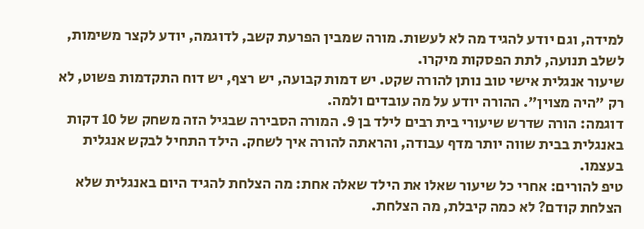למידה, וגם יודע להגיד מה לא לעשות. מורה שמבין הפרעת קשב, לדוגמה, יודע לקצר משימות, לשלב תנועה, לתת הפסקות מיקרו.
שיעור אנגלית אישי טוב נותן להורה שקט. יש דמות קבועה, יש רצף, יש דוח התקדמות פשוט, לא רק "היה מצוין". ההורה יודע על מה עובדים ולמה.
דוגמה: הורה שדרש שיעורי בית רבים לילד בן 9. המורה הסבירה שבגיל הזה משחק של 10 דקות באנגלית בבית שווה יותר מדף עבודה, והראתה להורה איך לשחק. הילד התחיל לבקש אנגלית בעצמו.
טיפ להורים: אחרי כל שיעור שאלו את הילד שאלה אחת: מה הצלחת להגיד היום באנגלית שלא הצלחת קודם? לא כמה קיבלת, מה הצלחת.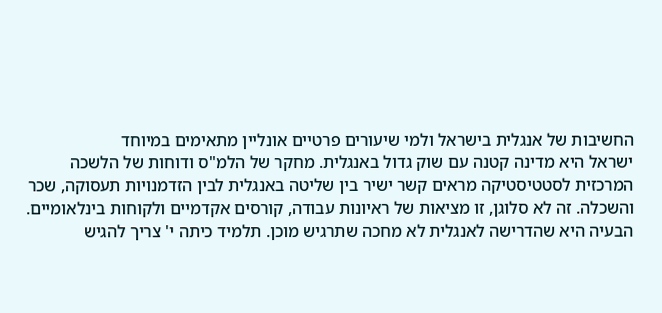החשיבות של אנגלית בישראל ולמי שיעורים פרטיים אונליין מתאימים במיוחד
ישראל היא מדינה קטנה עם שוק גדול באנגלית. מחקר של הלמ"ס ודוחות של הלשכה המרכזית לסטטיסטיקה מראים קשר ישיר בין שליטה באנגלית לבין הזדמנויות תעסוקה, שכר והשכלה. זה לא סלוגן, זו מציאות של ראיונות עבודה, קורסים אקדמיים ולקוחות בינלאומיים.
הבעיה היא שהדרישה לאנגלית לא מחכה שתרגיש מוכן. תלמיד כיתה י' צריך להגיש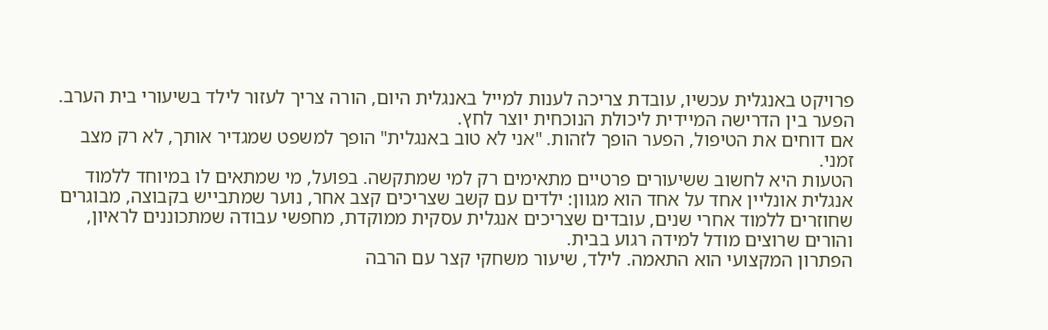פרויקט באנגלית עכשיו, עובדת צריכה לענות למייל באנגלית היום, הורה צריך לעזור לילד בשיעורי בית הערב. הפער בין הדרישה המיידית ליכולת הנוכחית יוצר לחץ.
אם דוחים את הטיפול, הפער הופך לזהות. "אני לא טוב באנגלית" הופך למשפט שמגדיר אותך, לא רק מצב זמני.
הטעות היא לחשוב ששיעורים פרטיים מתאימים רק למי שמתקשה. בפועל, מי שמתאים לו במיוחד ללמוד אנגלית אונליין אחד על אחד הוא מגוון: ילדים עם קשב שצריכים קצב אחר, נוער שמתבייש בקבוצה, מבוגרים שחוזרים ללמוד אחרי שנים, עובדים שצריכים אנגלית עסקית ממוקדת, מחפשי עבודה שמתכוננים לראיון, והורים שרוצים מודל למידה רגוע בבית.
הפתרון המקצועי הוא התאמה. לילד, שיעור משחקי קצר עם הרבה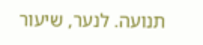תנועה. לנער, שיעור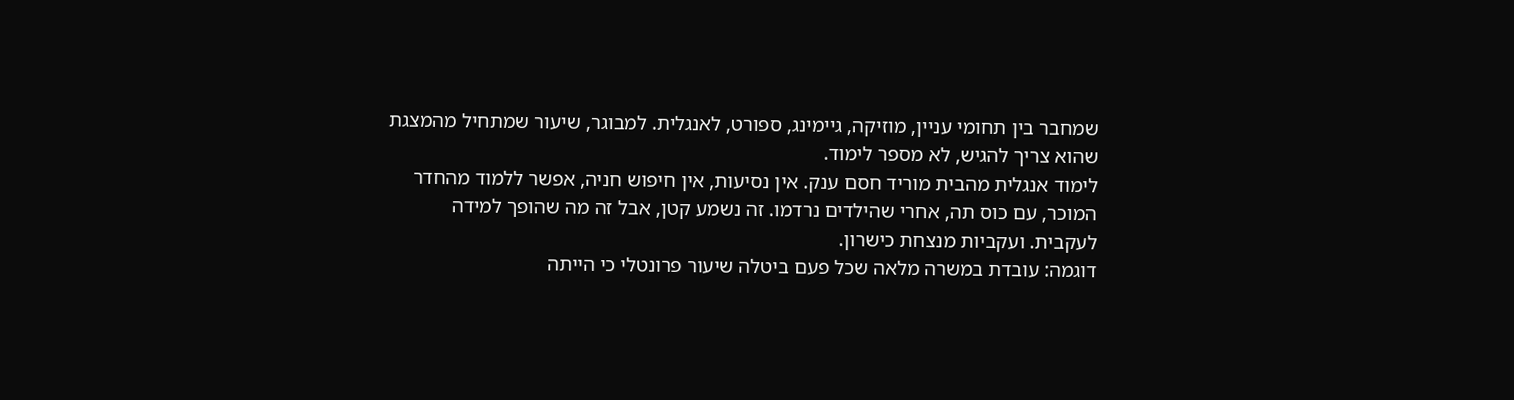שמחבר בין תחומי עניין, מוזיקה, גיימינג, ספורט, לאנגלית. למבוגר, שיעור שמתחיל מהמצגת שהוא צריך להגיש, לא מספר לימוד.
לימוד אנגלית מהבית מוריד חסם ענק. אין נסיעות, אין חיפוש חניה, אפשר ללמוד מהחדר המוכר, עם כוס תה, אחרי שהילדים נרדמו. זה נשמע קטן, אבל זה מה שהופך למידה לעקבית. ועקביות מנצחת כישרון.
דוגמה: עובדת במשרה מלאה שכל פעם ביטלה שיעור פרונטלי כי הייתה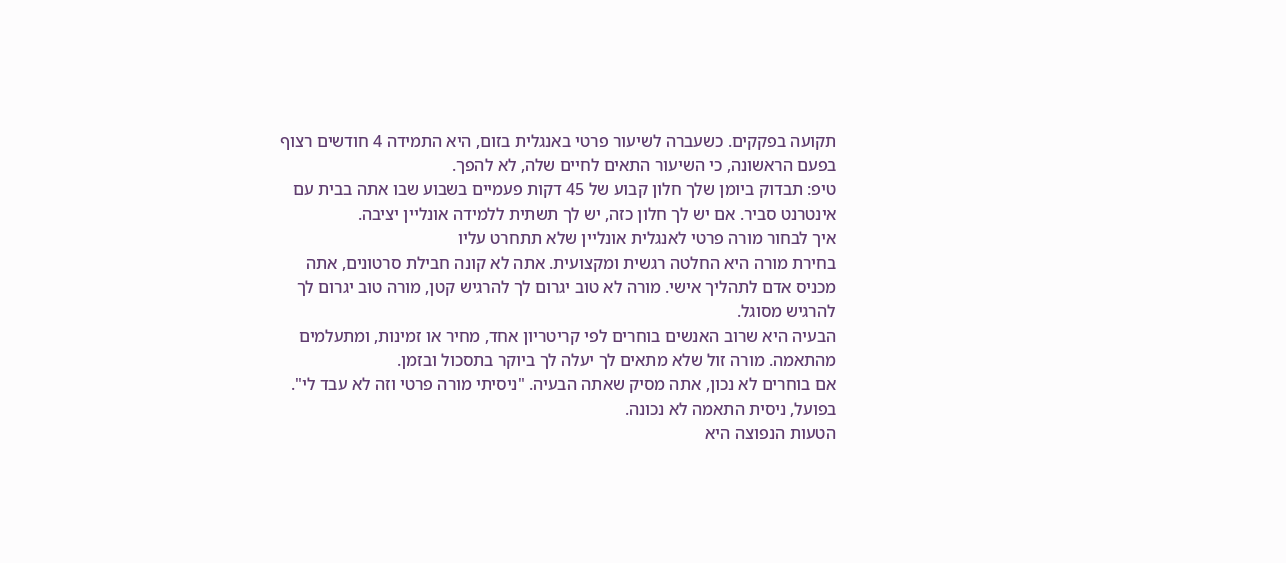תקועה בפקקים. כשעברה לשיעור פרטי באנגלית בזום, היא התמידה 4 חודשים רצוף בפעם הראשונה, כי השיעור התאים לחיים שלה, לא להפך.
טיפ: תבדוק ביומן שלך חלון קבוע של 45 דקות פעמיים בשבוע שבו אתה בבית עם אינטרנט סביר. אם יש לך חלון כזה, יש לך תשתית ללמידה אונליין יציבה.
איך לבחור מורה פרטי לאנגלית אונליין שלא תתחרט עליו
בחירת מורה היא החלטה רגשית ומקצועית. אתה לא קונה חבילת סרטונים, אתה מכניס אדם לתהליך אישי. מורה לא טוב יגרום לך להרגיש קטן, מורה טוב יגרום לך להרגיש מסוגל.
הבעיה היא שרוב האנשים בוחרים לפי קריטריון אחד, מחיר או זמינות, ומתעלמים מהתאמה. מורה זול שלא מתאים לך יעלה לך ביוקר בתסכול ובזמן.
אם בוחרים לא נכון, אתה מסיק שאתה הבעיה. "ניסיתי מורה פרטי וזה לא עבד לי". בפועל, ניסית התאמה לא נכונה.
הטעות הנפוצה היא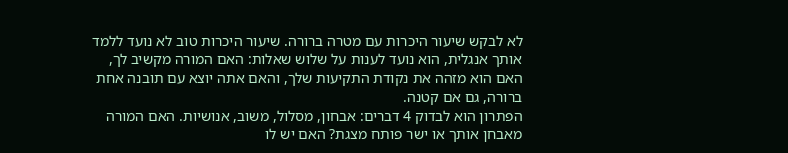לא לבקש שיעור היכרות עם מטרה ברורה. שיעור היכרות טוב לא נועד ללמד אותך אנגלית, הוא נועד לענות על שלוש שאלות: האם המורה מקשיב לך, האם הוא מזהה את נקודת התקיעות שלך, והאם אתה יוצא עם תובנה אחת ברורה, גם אם קטנה.
הפתרון הוא לבדוק 4 דברים: אבחון, מסלול, משוב, אנושיות. האם המורה מאבחן אותך או ישר פותח מצגת? האם יש לו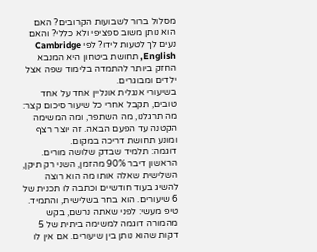מסלול ברור לשבועות הקרובים? האם הוא נותן משוב ספציפי ולא כללי? והאם נעים לך לטעות לידו? לפי Cambridge English, תחושת ביטחון היא המנבא החזק ביותר להתמדה בלימוד שפה אצל ילדים ומבוגרים.
בשיעורי אנגלית אונליין אחד על אחד טובים, תקבל אחרי כל שיעור סיכום קצר: מה תרגלנו, מה השתפר, ומה המשימה הקטנה עד הפעם הבאה. זה יוצר רצף ומונע תחושת דריכה במקום.
דוגמה: תלמיד שבדק שלושה מורים. הראשון דיבר 90% מהזמן, השני רק תיקן, השלישית שאלה אותו מה הוא רוצה להשיג בעוד חודשיים וכתבה לו תכנית של 6 שיעורים. הוא בחר בשלישית, והתמיד.
טיפ מעשי: לפני שאתה נרשם, בקש מהמורה דוגמה למשימה ביתית של 5 דקות שהוא נותן בין שיעורים. אם אין לו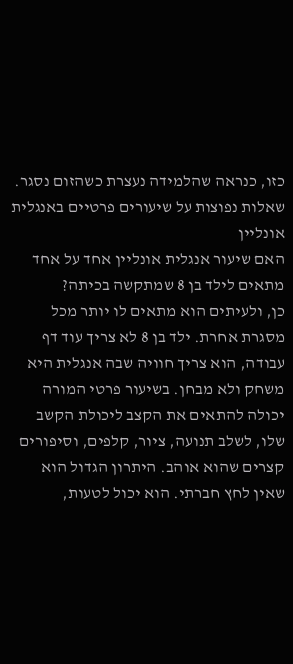כזו, כנראה שהלמידה נעצרת כשהזום נסגר.
שאלות נפוצות על שיעורים פרטיים באנגלית אונליין
האם שיעור אנגלית אונליין אחד על אחד מתאים לילד בן 8 שמתקשה בכיתה?
כן, ולעיתים הוא מתאים לו יותר מכל מסגרת אחרת. ילד בן 8 לא צריך עוד דף עבודה, הוא צריך חוויה שבה אנגלית היא משחק ולא מבחן. בשיעור פרטי המורה יכולה להתאים את הקצב ליכולת הקשב שלו, לשלב תנועה, ציור, קלפים, וסיפורים קצרים שהוא אוהב. היתרון הגדול הוא שאין לחץ חברתי. הוא יכול לטעות,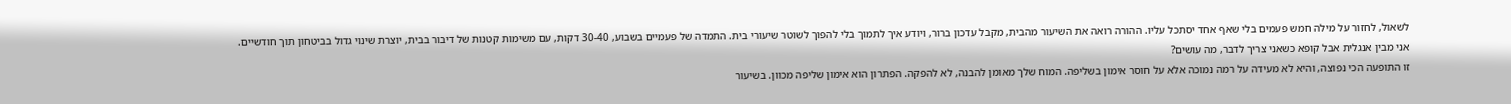לשאול, לחזור על מילה חמש פעמים בלי שאף אחד יסתכל עליו. ההורה רואה את השיעור מהבית, מקבל עדכון ברור, ויודע איך לתמוך בלי להפוך לשוטר שיעורי בית. התמדה של פעמיים בשבוע, 30-40 דקות, עם משימות קטנות של דיבור בבית, יוצרת שינוי גדול בביטחון תוך חודשיים.
אני מבין אנגלית אבל קופא כשאני צריך לדבר, מה עושים?
זו התופעה הכי נפוצה, והיא לא מעידה על רמה נמוכה אלא על חוסר אימון בשליפה. המוח שלך מאומן להבנה, לא להפקה. הפתרון הוא אימון שליפה מכוון. בשיעור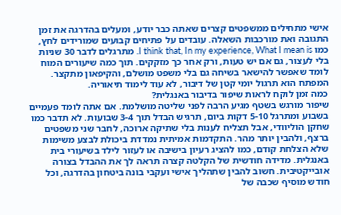אישי מתחילים ממשפטים קצרים שאתה כבר יודע, ומעלים בהדרגה את זמן התגובה ואת מורכבות השאלה. עובדים על פתיחים קבועים שמורידים לחץ, כמו I think that, In my experience, What I mean is. מתרגלים לדבר 30 שניות בלי לעצור, גם אם יש טעות, ורק אחר כך מזקקים. תוך כמה שיעורים המוח לומד שאפשר להישאר בשיחה גם בלי משפט מושלם, והקיפאון מתקצר. המפתח הוא תרגול יומי קטן של דיבור, לא עוד לימוד תיאוריה.
כמה זמן לוקח לראות שיפור בדיבור באנגלית?
שיפור מורגש בשטף מגיע הרבה לפני שליטה מושלמת. אם אתה לומד פעמיים בשבוע ומתרגל 5-10 דקות ביום, תרגיש הבדל תוך 3-4 שבועות. לא תדבר כמו שחקן הוליוודי, אבל תצליח לענות בלי שתיקה ארוכה, לחבר שני משפטים ברצף, ולהבין יותר מהר. התקדמות אמיתית נמדדת ביכולת לבצע משימות שלא הצלחת קודם, כמו להציג רעיון בישיבה או לעזור לילד בשיעורי בית באנגלית. מדידה חודשית של הקלטה קצרה תראה לך את ההבדל בצורה אובייקטיבית. חשוב להבין שתהליך אישי ועקבי בונה ביטחון בהדרגה, וכל חודש מוסיף שכבה של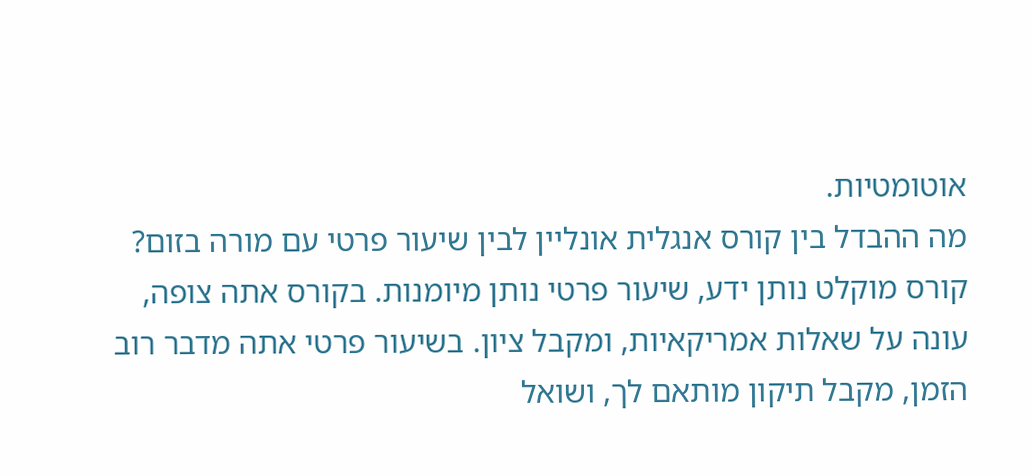אוטומטיות.
מה ההבדל בין קורס אנגלית אונליין לבין שיעור פרטי עם מורה בזום?
קורס מוקלט נותן ידע, שיעור פרטי נותן מיומנות. בקורס אתה צופה, עונה על שאלות אמריקאיות, ומקבל ציון. בשיעור פרטי אתה מדבר רוב הזמן, מקבל תיקון מותאם לך, ושואל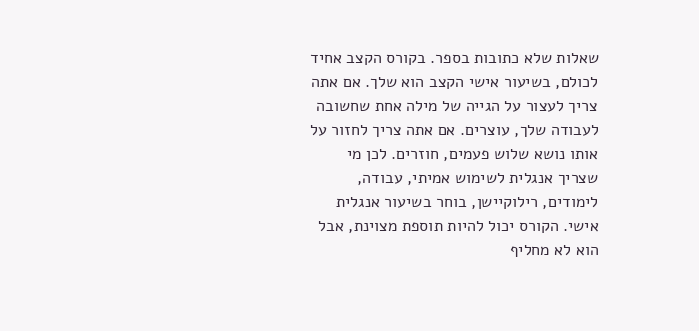שאלות שלא כתובות בספר. בקורס הקצב אחיד לכולם, בשיעור אישי הקצב הוא שלך. אם אתה צריך לעצור על הגייה של מילה אחת שחשובה לעבודה שלך, עוצרים. אם אתה צריך לחזור על אותו נושא שלוש פעמים, חוזרים. לכן מי שצריך אנגלית לשימוש אמיתי, עבודה, לימודים, רילוקיישן, בוחר בשיעור אנגלית אישי. הקורס יכול להיות תוספת מצוינת, אבל הוא לא מחליף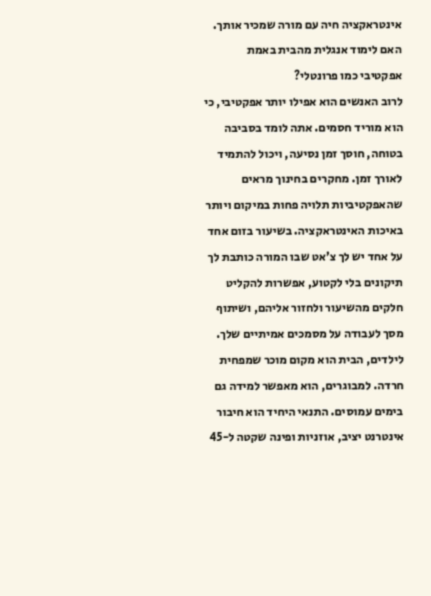אינטראקציה חיה עם מורה שמכיר אותך.
האם לימוד אנגלית מהבית באמת אפקטיבי כמו פרונטלי?
לרוב האנשים הוא אפילו יותר אפקטיבי, כי הוא מוריד חסמים. אתה לומד בסביבה בטוחה, חוסך זמן נסיעה, ויכול להתמיד לאורך זמן. מחקרים בחינוך מראים שהאפקטיביות תלויה פחות במיקום ויותר באיכות האינטראקציה. בשיעור בזום אחד על אחד יש לך צ'אט שבו המורה כותבת לך תיקונים בלי לקטוע, אפשרות להקליט חלקים מהשיעור ולחזור אליהם, ושיתוף מסך לעבודה על מסמכים אמיתיים שלך. לילדים, הבית הוא מקום מוכר שמפחית חרדה. למבוגרים, הוא מאפשר למידה גם בימים עמוסים. התנאי היחיד הוא חיבור אינטרנט יציב, אוזניות ופינה שקטה ל-45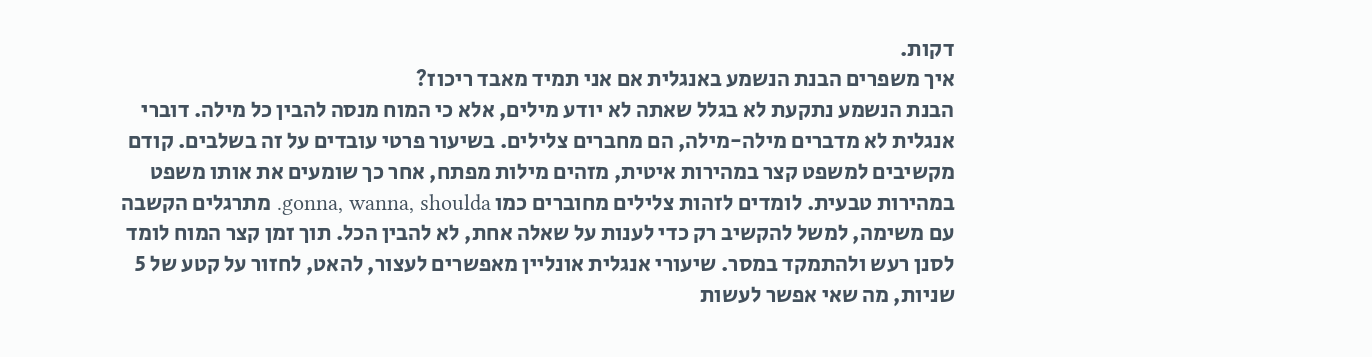דקות.
איך משפרים הבנת הנשמע באנגלית אם אני תמיד מאבד ריכוז?
הבנת הנשמע נתקעת לא בגלל שאתה לא יודע מילים, אלא כי המוח מנסה להבין כל מילה. דוברי אנגלית לא מדברים מילה-מילה, הם מחברים צלילים. בשיעור פרטי עובדים על זה בשלבים. קודם מקשיבים למשפט קצר במהירות איטית, מזהים מילות מפתח, אחר כך שומעים את אותו משפט במהירות טבעית. לומדים לזהות צלילים מחוברים כמו gonna, wanna, shoulda. מתרגלים הקשבה עם משימה, למשל להקשיב רק כדי לענות על שאלה אחת, לא להבין הכל. תוך זמן קצר המוח לומד לסנן רעש ולהתמקד במסר. שיעורי אנגלית אונליין מאפשרים לעצור, להאט, לחזור על קטע של 5 שניות, מה שאי אפשר לעשות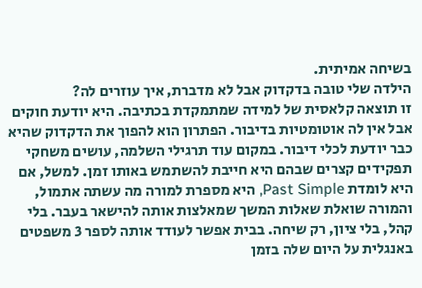בשיחה אמיתית.
הילדה שלי טובה בדקדוק אבל לא מדברת, איך עוזרים לה?
זו תוצאה קלאסית של למידה שמתמקדת בכתיבה. היא יודעת חוקים אבל אין לה אוטומטיות בדיבור. הפתרון הוא להפוך את הדקדוק שהיא כבר יודעת לכלי דיבור. במקום עוד תרגילי השלמה, עושים משחקי תפקידים קצרים שבהם היא חייבת להשתמש באותו זמן. למשל, אם היא לומדת Past Simple, היא מספרת למורה מה עשתה אתמול, והמורה שואלת שאלות המשך שמאלצות אותה להישאר בעבר. בלי קהל, בלי ציון, רק שיחה. בבית אפשר לעודד אותה לספר 3 משפטים באנגלית על היום שלה בזמן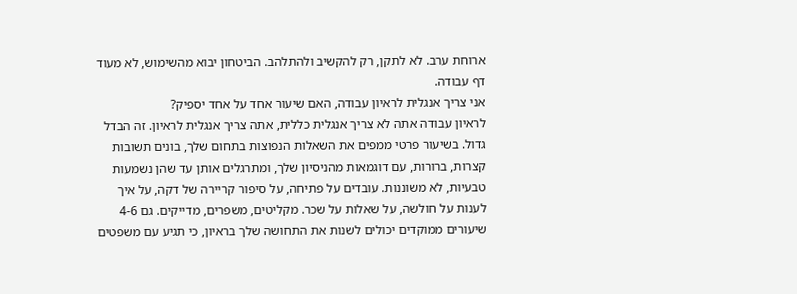ארוחת ערב. לא לתקן, רק להקשיב ולהתלהב. הביטחון יבוא מהשימוש, לא מעוד דף עבודה.
אני צריך אנגלית לראיון עבודה, האם שיעור אחד על אחד יספיק?
לראיון עבודה אתה לא צריך אנגלית כללית, אתה צריך אנגלית לראיון. זה הבדל גדול. בשיעור פרטי ממפים את השאלות הנפוצות בתחום שלך, בונים תשובות קצרות, ברורות, עם דוגמאות מהניסיון שלך, ומתרגלים אותן עד שהן נשמעות טבעיות, לא משוננות. עובדים על פתיחה, על סיפור קריירה של דקה, על איך לענות על חולשה, על שאלות על שכר. מקליטים, משפרים, מדייקים. גם 4-6 שיעורים ממוקדים יכולים לשנות את התחושה שלך בראיון, כי תגיע עם משפטים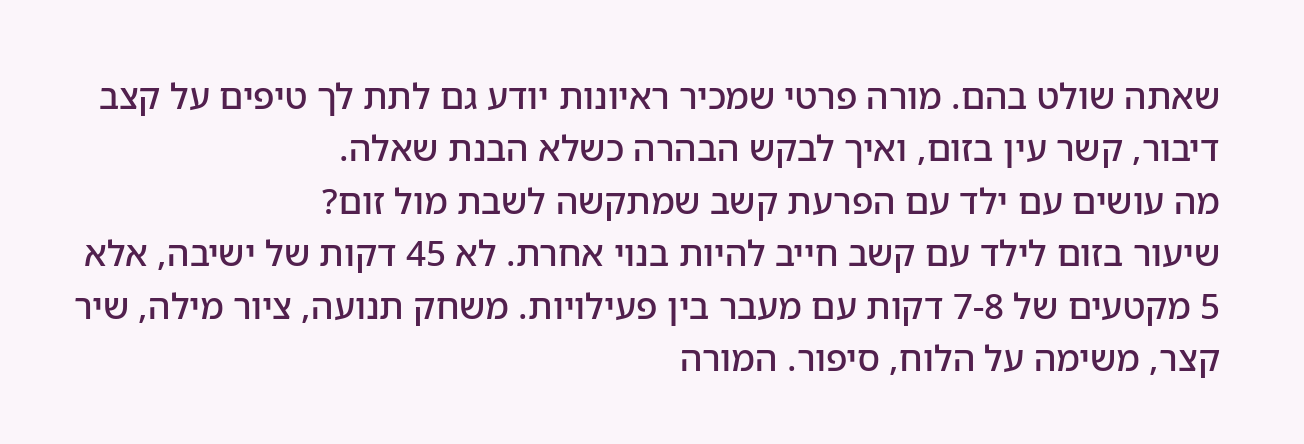שאתה שולט בהם. מורה פרטי שמכיר ראיונות יודע גם לתת לך טיפים על קצב דיבור, קשר עין בזום, ואיך לבקש הבהרה כשלא הבנת שאלה.
מה עושים עם ילד עם הפרעת קשב שמתקשה לשבת מול זום?
שיעור בזום לילד עם קשב חייב להיות בנוי אחרת. לא 45 דקות של ישיבה, אלא 5 מקטעים של 7-8 דקות עם מעבר בין פעילויות. משחק תנועה, ציור מילה, שיר קצר, משימה על הלוח, סיפור. המורה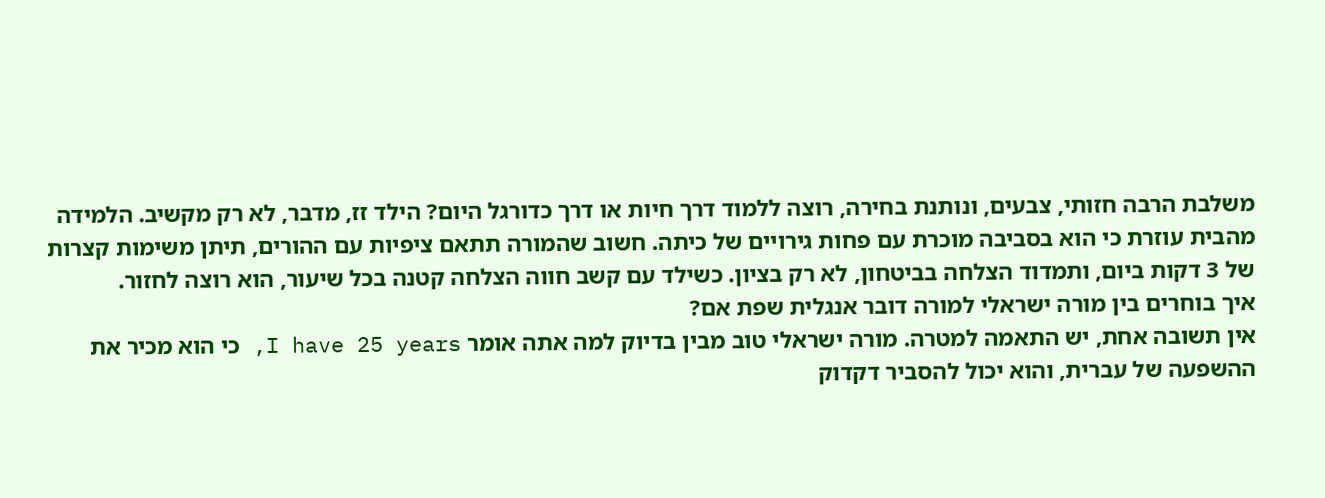משלבת הרבה חזותי, צבעים, ונותנת בחירה, רוצה ללמוד דרך חיות או דרך כדורגל היום? הילד זז, מדבר, לא רק מקשיב. הלמידה מהבית עוזרת כי הוא בסביבה מוכרת עם פחות גירויים של כיתה. חשוב שהמורה תתאם ציפיות עם ההורים, תיתן משימות קצרות של 3 דקות ביום, ותמדוד הצלחה בביטחון, לא רק בציון. כשילד עם קשב חווה הצלחה קטנה בכל שיעור, הוא רוצה לחזור.
איך בוחרים בין מורה ישראלי למורה דובר אנגלית שפת אם?
אין תשובה אחת, יש התאמה למטרה. מורה ישראלי טוב מבין בדיוק למה אתה אומר I have 25 years, כי הוא מכיר את ההשפעה של עברית, והוא יכול להסביר דקדוק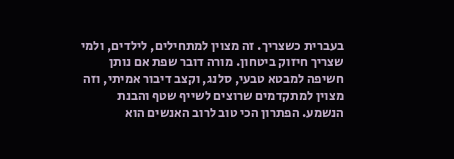בעברית כשצריך. זה מצוין למתחילים, לילדים, ולמי שצריך חיזוק ביטחון. מורה דובר שפת אם נותן חשיפה למבטא טבעי, סלנג, וקצב דיבור אמיתי, וזה מצוין למתקדמים שרוצים לשייף שטף והבנת הנשמע. הפתרון הכי טוב לרוב האנשים הוא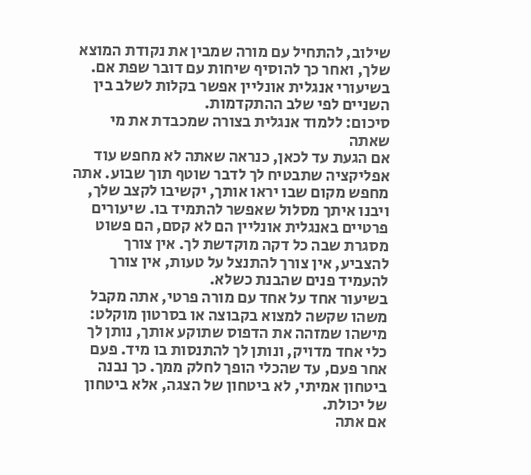שילוב, להתחיל עם מורה שמבין את נקודת המוצא שלך, ואחר כך להוסיף שיחות עם דובר שפת אם. בשיעורי אנגלית אונליין אפשר בקלות לשלב בין השניים לפי שלב ההתקדמות.
סיכום: ללמוד אנגלית בצורה שמכבדת את מי שאתה
אם הגעת עד לכאן, כנראה שאתה לא מחפש עוד אפליקציה שתבטיח לך לדבר שוטף תוך שבוע. אתה מחפש מקום שבו יראו אותך, יקשיבו לקצב שלך, ויבנו איתך מסלול שאפשר להתמיד בו. שיעורים פרטיים באנגלית אונליין הם לא קסם, הם פשוט מסגרת שבה כל דקה מוקדשת לך. אין צורך להצביע, אין צורך להתנצל על טעות, אין צורך להעמיד פנים שהבנת כשלא.
בשיעור אחד על אחד עם מורה פרטי, אתה מקבל משהו שקשה למצוא בקבוצה או בסרטון מוקלט: מישהו שמזהה את הדפוס שתוקע אותך, נותן לך כלי אחד מדויק, ונותן לך להתנסות בו מיד. פעם אחר פעם, עד שהכלי הופך לחלק ממך. כך נבנה ביטחון אמיתי, לא ביטחון של הצגה, אלא ביטחון של יכולת.
אם אתה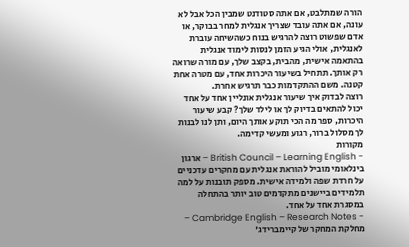הורה שמתלבט, אם אתה סטודנט שמבין הכל אבל לא עונה, אם אתה עובד שצריך אנגלית למחר בבוקר, או אדם שפשוט רוצה להרגיש בנוח כשהשיחה עוברת לאנגלית, אולי הגיע הזמן לנסות לימוד אנגלית בהתאמה אישית, מהבית, בקצב שלך, עם מורה שרואה רק אותך. תתחיל בשיעור היכרות אחד, עם מטרה אחת קטנה. משם ההתקדמות כבר תרגיש אחרת.
רוצה לבדוק איך שיעור אנגלית אונליין אחד על אחד יכול להתאים בדיוק לך או לילד שלך? קבע שיעור היכרות, ספר מה הכי תוקע אותך היום, ותן לנו לבנות לך מסלול ברור, רגוע ומעשי קדימה.
מקורות
- British Council – Learning English – ארגון בינלאומי מוביל להוראת אנגלית עם מחקרים עדכניים על חרדת שפה ולמידה אישית. מספק תובנות על למה תלמידים ביישנים מתקדמים טוב יותר בהתחלה במסגרת אחד על אחד.
- Cambridge English – Research Notes – מחלקת המחקר של קיימברידג'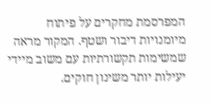המפרסמת מחקרים על פיתוח מיומנויות דיבור ושטף. המקור מראה שמשימות תקשורתיות עם משוב מיידי יעילות יותר משינון חוקים.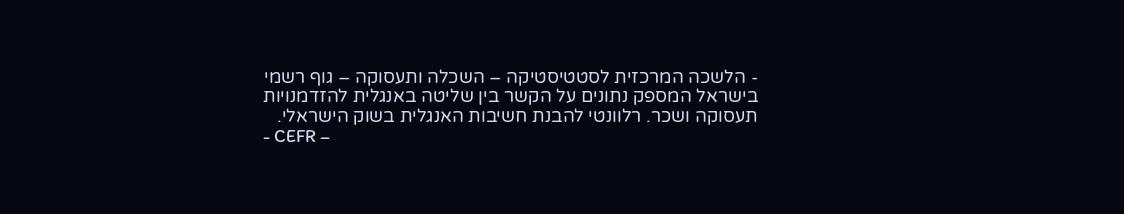- הלשכה המרכזית לסטטיסטיקה – השכלה ותעסוקה – גוף רשמי בישראל המספק נתונים על הקשר בין שליטה באנגלית להזדמנויות תעסוקה ושכר. רלוונטי להבנת חשיבות האנגלית בשוק הישראלי.
- CEFR –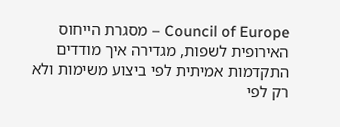Council of Europe – מסגרת הייחוס האירופית לשפות, מגדירה איך מודדים התקדמות אמיתית לפי ביצוע משימות ולא רק לפי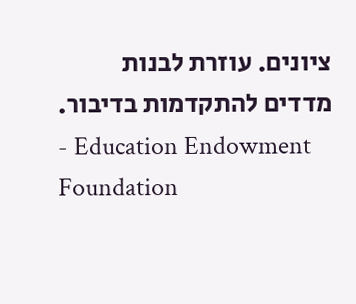ציונים. עוזרת לבנות מדדים להתקדמות בדיבור.
- Education Endowment Foundation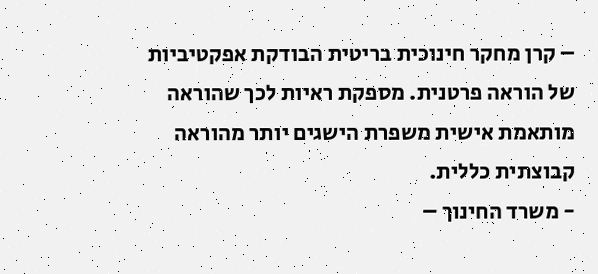– קרן מחקר חינוכית בריטית הבודקת אפקטיביות של הוראה פרטנית. מספקת ראיות לכך שהוראה מותאמת אישית משפרת הישגים יותר מהוראה קבוצתית כללית.
- משרד החינוך –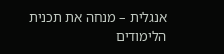אנגלית – מנחה את תכנית הלימודים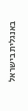באנגלית בישראל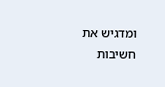ומדגיש את חשיבות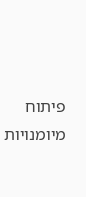פיתוח מיומנויות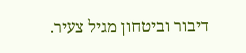דיבור וביטחון מגיל צעיר.